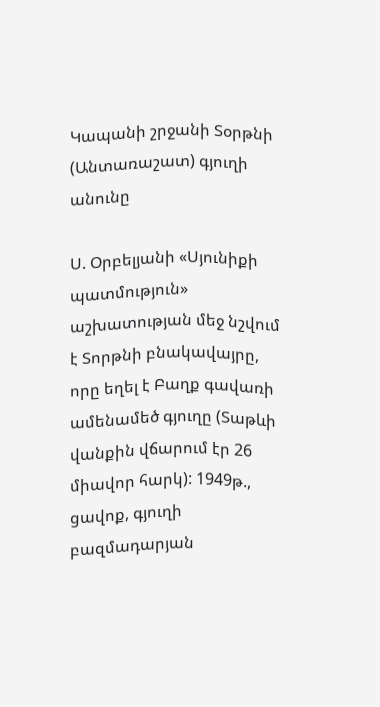Կապանի շրջանի Տօրթնի (Անտառաշատ) գյուղի անունը

Ս. Օրբելյանի «Սյունիքի պատմություն» աշխատության մեջ նշվում է Տորթնի բնակավայրը, որը եղել է Բաղք գավառի ամենամեծ գյուղը (Տաթևի վանքին վճարում էր 26 միավոր հարկ): 1949թ., ցավոք, գյուղի բազմադարյան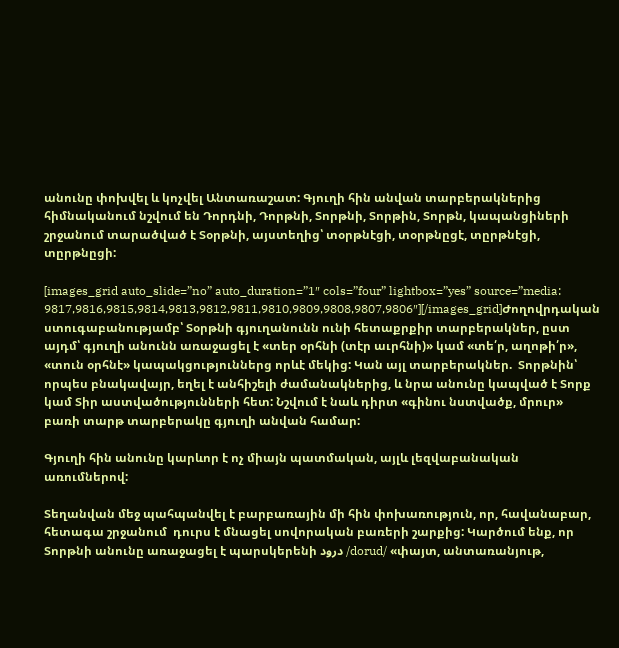անունը փոխվել և կոչվել Անտառաշատ: Գյուղի հին անվան տարբերակներից հիմնականում նշվում են Դորդնի, Դորթնի, Տորթնի, Տորթին, Տորթն, կապանցիների շրջանում տարածված է Տօրթնի, այստեղից՝ տօրթնէցի, տօրթնըցէ, տըրթնէցի, տըրթնըցի:

[images_grid auto_slide=”no” auto_duration=”1″ cols=”four” lightbox=”yes” source=”media: 9817,9816,9815,9814,9813,9812,9811,9810,9809,9808,9807,9806″][/images_grid]Ժողովրդական ստուգաբանությամբ՝ Տօրթնի գյուղանունն ունի հետաքրքիր տարբերակներ, ըստ այդմ՝ գյուղի անունն առաջացել է «տեր օրհնի (տէր աւրհնի)» կամ «տե՛ր, աղոթի՛ր», «տուն օրհնէ» կապակցություններց որևէ մեկից: Կան այլ տարբերակներ.  Տորթնին՝ որպես բնակավայր, եղել է անհիշելի ժամանակներից, և նրա անունը կապված է Տորք կամ Տիր աստվածությունների հետ: Նշվում է նաև դիրտ «գինու նստվածք, մրուր»  բառի տարթ տարբերակը գյուղի անվան համար:

Գյուղի հին անունը կարևոր է ոչ միայն պատմական, այլև լեզվաբանական առումներով:

Տեղանվան մեջ պահպանվել է բարբառային մի հին փոխառություն, որ, հավանաբար, հետագա շրջանում  դուրս է մնացել սովորական բառերի շարքից: Կարծում ենք, որ Տորթնի անունը առաջացել է պարսկերենի درود /dorud/ «փայտ, անտառանյութ,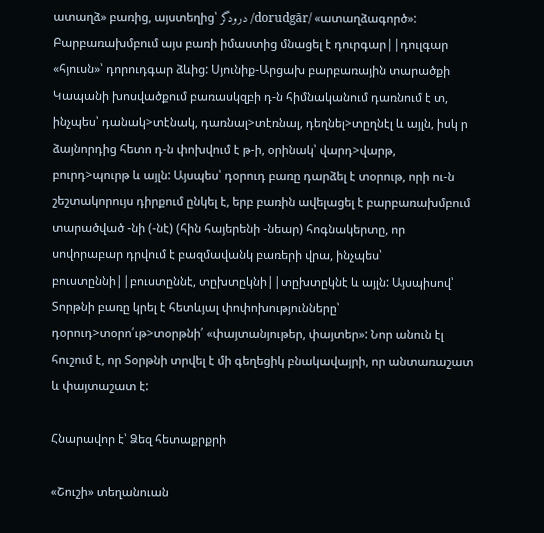ատաղձ» բառից, այստեղից՝ درودگر /dorudgār/ «ատաղձագործ»: Բարբառախմբում այս բառի իմաստից մնացել է դուրգար||դուլգար «հյուսն»՝ դորուդգար ձևից: Սյունիք-Արցախ բարբառային տարածքի Կապանի խոսվածքում բառասկզբի դ-ն հիմնականում դառնում է տ, ինչպես՝ դանակ>տէնակ, դառնալ>տէռնալ, դեղնել>տըղնէլ և այլն, իսկ ր ձայնորդից հետո դ-ն փոխվում է թ-ի, օրինակ՝ վարդ>վարթ, բուրդ>պուրթ և այլն: Այսպես՝ դօրուդ բառը դարձել է տօրութ, որի ու-ն շեշտակորույս դիրքում ընկել է, երբ բառին ավելացել է բարբառախմբում տարածված -նի (-նէ) (հին հայերենի -նեար) հոգնակերտը, որ սովորաբար դրվում է բազմավանկ բառերի վրա, ինչպես՝ բուստըննի||բուստըննէ, տըխտըկնի||տըխտըկնէ և այլն: Այսպիսով՝ Տորթնի բառը կրել է հետևյալ փոփոխությունները՝ դօրուդ>տօրո՛ւթ>տօրթնի՛ «փայտանյութեր, փայտեր»: Նոր անուն էլ հուշում է, որ Տօրթնի տրվել է մի գեղեցիկ բնակավայրի, որ անտառաշատ և փայտաշատ է:

Հնարավոր է՝ Ձեզ հետաքրքրի

«Շուշի» տեղանուան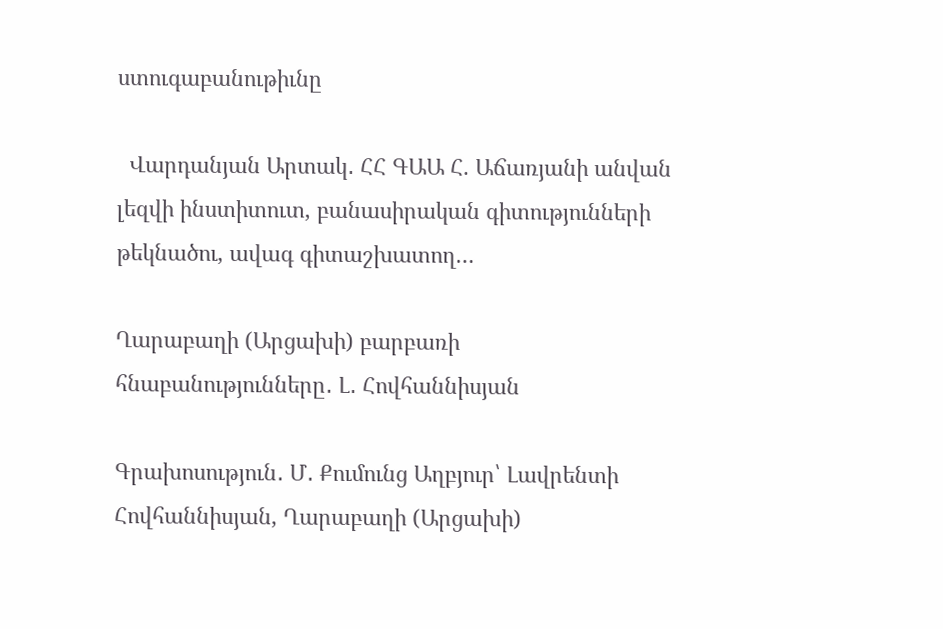ստուգաբանութիւնը

  Վարդանյան Արտակ․ ՀՀ ԳԱԱ Հ. Աճառյանի անվան լեզվի ինստիտուտ, բանասիրական գիտությունների թեկնածու, ավագ գիտաշխատող…

Ղարաբաղի (Արցախի) բարբառի հնաբանությունները․ Լ․ Հովհաննիսյան

Գրախոսություն․ Մ․ Քումունց Աղբյուր՝ Լավրենտի Հովհաննիսյան, Ղարաբաղի (Արցախի)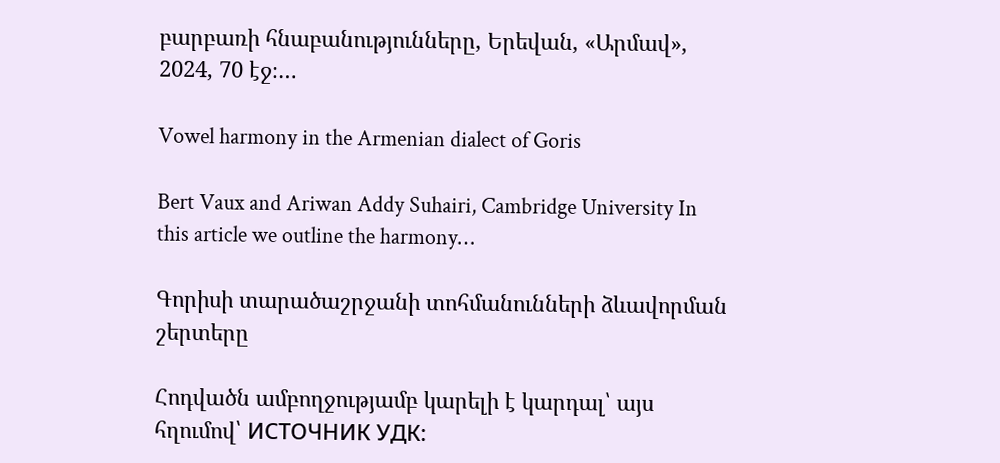բարբառի հնաբանությունները, Երեվան, «Արմավ», 2024, 70 էջ։…

Vowel harmony in the Armenian dialect of Goris

Bert Vaux and Ariwan Addy Suhairi, Cambridge University In this article we outline the harmony…

Գորիսի տարածաշրջանի տոհմանունների ձևավորման շերտերը

Հոդվածն ամբողջությամբ կարելի է կարդալ՝ այս հղումով՝ ИСТОЧНИК УДК: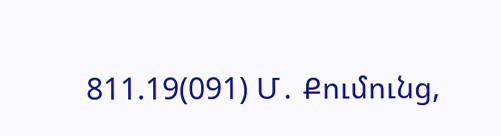811.19(091) Մ․ Քումունց,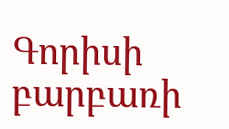Գորիսի բարբառի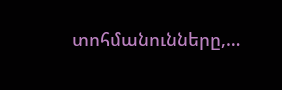տոհմանունները,…